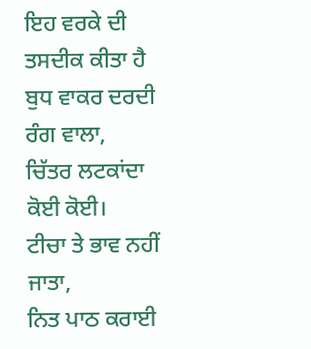ਇਹ ਵਰਕੇ ਦੀ ਤਸਦੀਕ ਕੀਤਾ ਹੈ
ਬੁਧ ਵਾਕਰ ਦਰਦੀ ਰੰਗ ਵਾਲਾ,
ਚਿੱਤਰ ਲਟਕਾਂਦਾ ਕੋਈ ਕੋਈ।
ਟੀਚਾ ਤੇ ਭਾਵ ਨਹੀਂ ਜਾਤਾ,
ਨਿਤ ਪਾਠ ਕਰਾਈ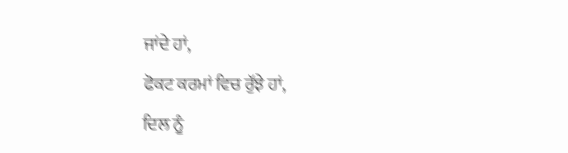ਜਾਂਦੇ ਹਾਂ,
ਫੋਕਟ ਕਰਮਾਂ ਵਿਚ ਰੁੱਝੇ ਹਾਂ,
ਦਿਲ ਨੂੰ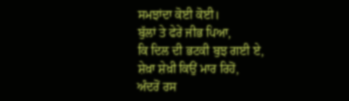ਸਮਝਾਂਦਾ ਕੋਈ ਕੋਈ।
ਬੁੱਲਾਂ ਤੇ ਫੇਰੇਂ ਜੀਭ ਪਿਆ,
ਕਿ ਦਿਲ ਦੀ ਭਟਕੀ ਬੁਝ ਗਈ ਏ,
ਸ਼ੇਖ਼ਾ ਸ਼ੇਖ਼ੀ ਕਿਉਂ ਮਾਰ ਰਿਹੋਂ,
ਅੰਦਰੋਂ ਰਸ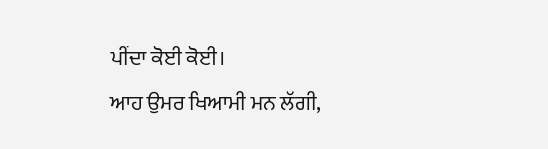ਪੀਂਦਾ ਕੋਈ ਕੋਈ।
ਆਹ ਉਮਰ ਖਿਆਮੀ ਮਨ ਲੱਗੀ,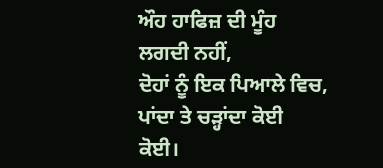ਔਹ ਹਾਫਿਜ਼ ਦੀ ਮੂੰਹ ਲਗਦੀ ਨਹੀਂ,
ਦੋਹਾਂ ਨੂੰ ਇਕ ਪਿਆਲੇ ਵਿਚ,
ਪਾਂਦਾ ਤੇ ਚੜ੍ਹਾਂਦਾ ਕੋਈ ਕੋਈ।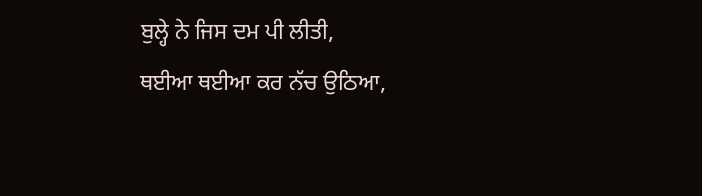ਬੁਲ੍ਹੇ ਨੇ ਜਿਸ ਦਮ ਪੀ ਲੀਤੀ,
ਥਈਆ ਥਈਆ ਕਰ ਨੱਚ ਉਠਿਆ,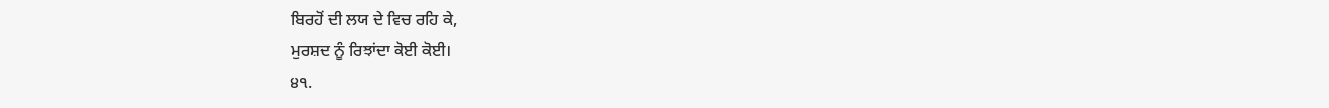ਬਿਰਹੋਂ ਦੀ ਲਯ ਦੇ ਵਿਚ ਰਹਿ ਕੇ,
ਮੁਰਸ਼ਦ ਨੂੰ ਰਿਝਾਂਦਾ ਕੋਈ ਕੋਈ।
੪੧.